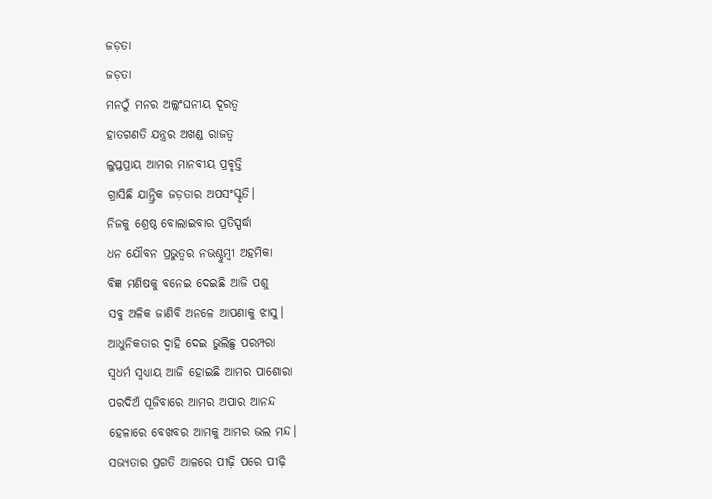ଜଡ଼ତା
ଜଡ଼ତା
ମନଠୁଁ ମନର ଅଲ୍ଲଂଘନୀୟ ଦୂରତ୍ୱ
ହାତଗଣତି ଯନ୍ତ୍ରର ଅଖଣ୍ଡ ରାଜତ୍ୱ
ଲୁପ୍ତପ୍ରାୟ ଆମର ମାନବୀୟ ପ୍ରବୃତ୍ତି
ଗ୍ରାସିଛି ଯାନ୍ତ୍ରିକ ଜଡ଼ତାର ଅପସଂସ୍କୃତି।
ନିଜକୁ ଶ୍ରେଷ୍ଠ ବୋଲାଇବାର ପ୍ରତିସ୍ପର୍ଦ୍ଧା
ଧନ ଯୌବନ ପ୍ରଭୁତ୍ୱର ନଭଶ୍ଚୁମ୍ବୀ ଅହମିକା
ବିଜ୍ଞ ମଣିଷକୁ ବନେଇ ଦେଇଛି ଆଜି ପଶୁ
ସବୁ ଅଳିକ ଜାଣିବି ଅନଳେ ଆପଣାକୁ ଝାସୁ।
ଆଧୁନିକତାର ଦ୍ୱାହି ଦେଇ ଭୁଲିଛୁ ପରମ୍ପରା
ସ୍ୱଧର୍ମ ସ୍ୱଧ୍ୟାୟ ଆଜି ହୋଇଛି ଆମର ପାଶୋରା
ପରଦିଅଁ ପୂଜିବାରେ ଆମର ଅପାର ଆନନ୍ଦ
ହେଳାରେ ବେଖବର ଆମକୁ ଆମର ଭଲ ମନ୍ଦ।
ସଭ୍ୟତାର ପ୍ରଗତି ଆଳରେ ପୀଢ଼ି ପରେ ପୀଢ଼ି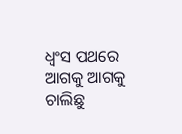ଧ୍ୱଂସ ପଥରେ ଆଗକୁ ଆଗକୁ ଚାଲିଛୁ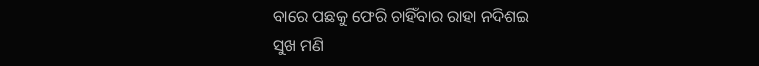ବାରେ ପଛକୁ ଫେରି ଚାହିଁବାର ରାହା ନଦିଶଇ
ସୁଖ ମଣି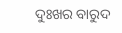ଦୁଃଖର ବାରୁଦ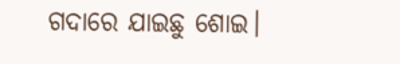ଗଦାରେ ଯାଇଛୁ ଶୋଇ।